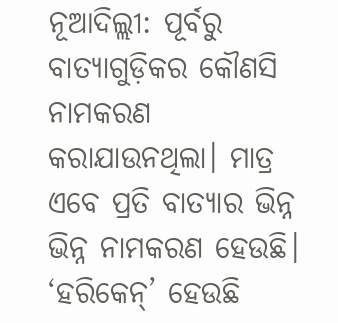ନୂଆଦିଲ୍ଲୀ: ପୂର୍ବରୁ ବାତ୍ୟାଗୁଡ଼ିକର କୌଣସି ନାମକରଣ କରାଯାଉନଥିଲା। ମାତ୍ର ଏବେ ପ୍ରତି ବାତ୍ୟାର ଭିନ୍ନ ଭିନ୍ନ ନାମକରଣ ହେଉଛି। ‘ହରିକେନ୍’ ହେଉଛି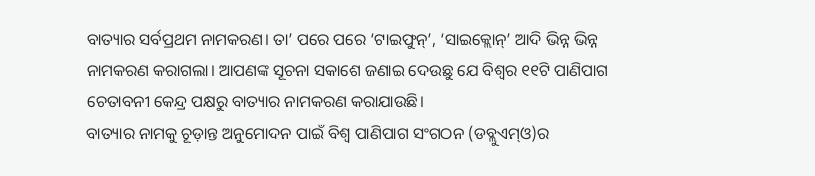ବାତ୍ୟାର ସର୍ବପ୍ରଥମ ନାମକରଣ। ତା’ ପରେ ପରେ ‘ଟାଇଫୁନ୍’, ‘ସାଇକ୍ଲୋନ୍’ ଆଦି ଭିନ୍ନ ଭିନ୍ନ ନାମକରଣ କରାଗଲା। ଆପଣଙ୍କ ସୂଚନା ସକାଶେ ଜଣାଇ ଦେଉଛୁ ଯେ ବିଶ୍ୱର ୧୧ଟି ପାଣିପାଗ ଚେତାବନୀ କେନ୍ଦ୍ର ପକ୍ଷରୁ ବାତ୍ୟାର ନାମକରଣ କରାଯାଉଛି।
ବାତ୍ୟାର ନାମକୁ ଚୂଡ଼ାନ୍ତ ଅନୁମୋଦନ ପାଇଁ ବିଶ୍ୱ ପାଣିପାଗ ସଂଗଠନ (ଡବ୍ଲୁଏମ୍ଓ)ର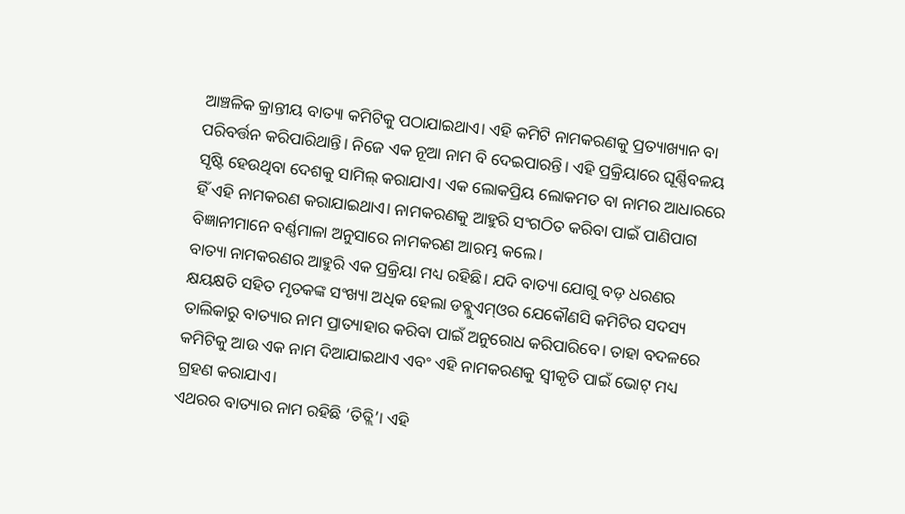ଆଞ୍ଚଳିକ କ୍ରାନ୍ତୀୟ ବାତ୍ୟା କମିଟିକୁ ପଠାଯାଇଥାଏ। ଏହି କମିଟି ନାମକରଣକୁ ପ୍ରତ୍ୟାଖ୍ୟାନ ବା ପରିବର୍ତ୍ତନ କରିପାରିଥାନ୍ତି। ନିଜେ ଏକ ନୂଆ ନାମ ବି ଦେଇପାରନ୍ତି। ଏହି ପ୍ରକ୍ରିୟାରେ ଘୂର୍ଣ୍ଣିବଳୟ ସୃଷ୍ଟି ହେଉଥିବା ଦେଶକୁ ସାମିଲ୍ କରାଯାଏ। ଏକ ଲୋକପ୍ରିୟ ଲୋକମତ ବା ନାମର ଆଧାରରେ ହିଁ ଏହି ନାମକରଣ କରାଯାଇଥାଏ। ନାମକରଣକୁ ଆହୁରି ସଂଗଠିତ କରିବା ପାଇଁ ପାଣିପାଗ ବିଜ୍ଞାନୀମାନେ ବର୍ଣ୍ଣମାଳା ଅନୁସାରେ ନାମକରଣ ଆରମ୍ଭ କଲେ।
ବାତ୍ୟା ନାମକରଣର ଆହୁରି ଏକ ପ୍ରକ୍ରିୟା ମଧ୍ୟ ରହିଛି। ଯଦି ବାତ୍ୟା ଯୋଗୁ ବଡ଼ ଧରଣର କ୍ଷୟକ୍ଷତି ସହିତ ମୃତକଙ୍କ ସଂଖ୍ୟା ଅଧିକ ହେଲା ଡବ୍ଲୁଏମ୍ଓର ଯେକୌଣସି କମିଟିର ସଦସ୍ୟ ତାଲିକାରୁ ବାତ୍ୟାର ନାମ ପ୍ରାତ୍ୟାହାର କରିବା ପାଇଁ ଅନୁରୋଧ କରିପାରିବେ। ତାହା ବଦଳରେ କମିଟିକୁ ଆଉ ଏକ ନାମ ଦିଆଯାଇଥାଏ ଏବଂ ଏହି ନାମକରଣକୁ ସ୍ୱୀକୃତି ପାଇଁ ଭୋଟ୍ ମଧ୍ୟ ଗ୍ରହଣ କରାଯାଏ।
ଏଥରର ବାତ୍ୟାର ନାମ ରହିଛି ‘ତିତ୍ଲି’। ଏହି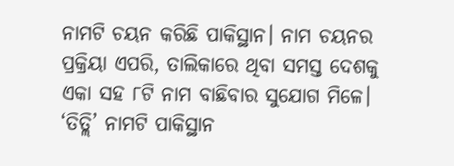ନାମଟି ଚୟନ କରିଛି ପାକିସ୍ଥାନ। ନାମ ଚୟନର ପ୍ରକ୍ରିୟା ଏପରି, ତାଲିକାରେ ଥିବା ସମସ୍ତ ଦେଶକୁ ଏକା ସହ ୮ଟି ନାମ ବାଛିବାର ସୁଯୋଗ ମିଳେ। ‘ତିତ୍ଲି’ ନାମଟି ପାକିସ୍ଥାନ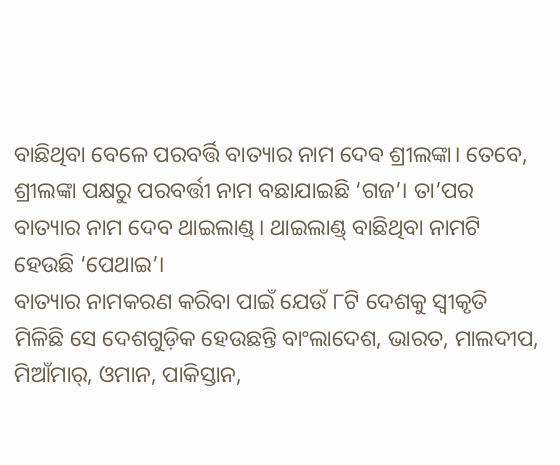ବାଛିଥିବା ବେଳେ ପରବର୍ତ୍ତି ବାତ୍ୟାର ନାମ ଦେବ ଶ୍ରୀଲଙ୍କା। ତେବେ, ଶ୍ରୀଲଙ୍କା ପକ୍ଷରୁ ପରବର୍ତ୍ତୀ ନାମ ବଛାଯାଇଛି ‘ଗଜ’। ତା’ପର ବାତ୍ୟାର ନାମ ଦେବ ଥାଇଲାଣ୍ଡ୍। ଥାଇଲାଣ୍ଡ୍ ବାଛିଥିବା ନାମଟି ହେଉଛି ‘ପେଥାଇ’।
ବାତ୍ୟାର ନାମକରଣ କରିବା ପାଇଁ ଯେଉଁ ୮ଟି ଦେଶକୁ ସ୍ୱୀକୃତି ମିଳିଛି ସେ ଦେଶଗୁଡ଼ିକ ହେଉଛନ୍ତି ବାଂଲାଦେଶ, ଭାରତ, ମାଲଦୀପ, ମିଆଁମାର୍, ଓମାନ, ପାକିସ୍ତାନ,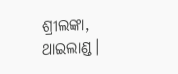ଶ୍ରୀଲଙ୍କା, ଥାଇଲାଣ୍ଡ।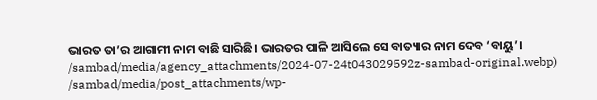ଭାରତ ତା’ର ଆଗାମୀ ନାମ ବାଛି ସାରିଛି। ଭାରତର ପାଳି ଆସିଲେ ସେ ବାତ୍ୟାର ନାମ ଦେବ ‘ବାୟୁ’।
/sambad/media/agency_attachments/2024-07-24t043029592z-sambad-original.webp)
/sambad/media/post_attachments/wp-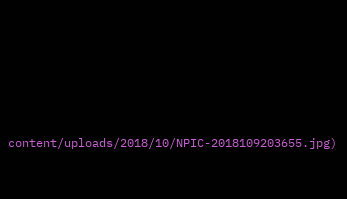content/uploads/2018/10/NPIC-2018109203655.jpg)